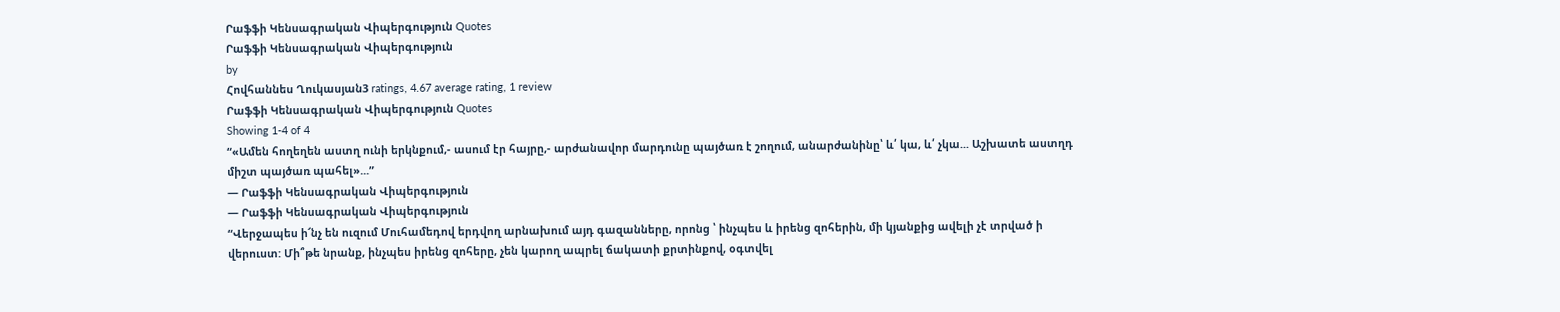Րաֆֆի Կենսագրական Վիպերգություն Quotes
Րաֆֆի Կենսագրական Վիպերգություն
by
Հովհաննես Ղուկասյան3 ratings, 4.67 average rating, 1 review
Րաֆֆի Կենսագրական Վիպերգություն Quotes
Showing 1-4 of 4
“«Ամեն հողեղեն աստղ ունի երկնքում,- ասում էր հայրը,- արժանավոր մարդունը պայծառ է շողում, անարժանինը՝ և՛ կա, և՛ չկա... Աշխատե աստղդ միշտ պայծառ պահել»...”
― Րաֆֆի Կենսագրական Վիպերգություն
― Րաֆֆի Կենսագրական Վիպերգություն
“Վերջապես ի՜նչ են ուզում Մուհամեդով երդվող արնախում այդ գազանները, որոնց ՝ ինչպես և իրենց զոհերին, մի կյանքից ավելի չէ տրված ի վերուստ: Մի՞թե նրանք, ինչպես իրենց զոհերը, չեն կարող ապրել ճակատի քրտինքով, օգտվել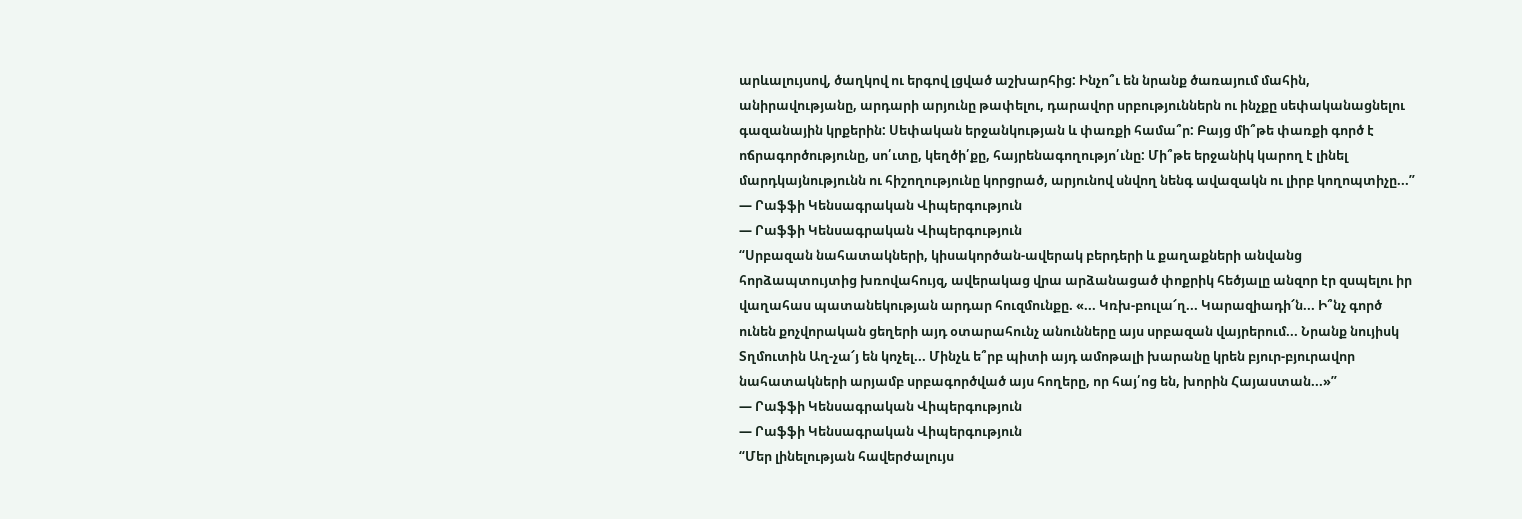արևալույսով, ծաղկով ու երգով լցված աշխարհից: Ինչո՞ւ են նրանք ծառայում մահին, անիրավությանը, արդարի արյունը թափելու, դարավոր սրբություններն ու ինչքը սեփականացնելու գազանային կրքերին: Սեփական երջանկության և փառքի համա՞ր: Բայց մի՞թե փառքի գործ է ոճրագործությունը, սո՛ւտը, կեղծի՛քը, հայրենագողությո՛ւնը: Մի՞թե երջանիկ կարող է լինել մարդկայնությունն ու հիշողությունը կորցրած, արյունով սնվող նենգ ավազակն ու լիրբ կողոպտիչը...”
― Րաֆֆի Կենսագրական Վիպերգություն
― Րաֆֆի Կենսագրական Վիպերգություն
“Սրբազան նահատակների, կիսակործան-ավերակ բերդերի և քաղաքների անվանց հորձապտույտից խռովահույզ, ավերակաց վրա արձանացած փոքրիկ հեծյալը անզոր էր զսպելու իր վաղահաս պատանեկության արդար հուզմունքը. «... Կռխ-բուլա՜ղ... Կարազիադի՜ն... Ի՞նչ գործ ունեն քոչվորական ցեղերի այդ օտարահունչ անունները այս սրբազան վայրերում... Նրանք նույիսկ Տղմուտին Աղ-չա՜յ են կոչել... Մինչև ե՞րբ պիտի այդ ամոթալի խարանը կրեն բյուր-բյուրավոր նահատակների արյամբ սրբագործված այս հողերը, որ հայ՛ոց են, խորին Հայաստան...»”
― Րաֆֆի Կենսագրական Վիպերգություն
― Րաֆֆի Կենսագրական Վիպերգություն
“Մեր լինելության հավերժալույս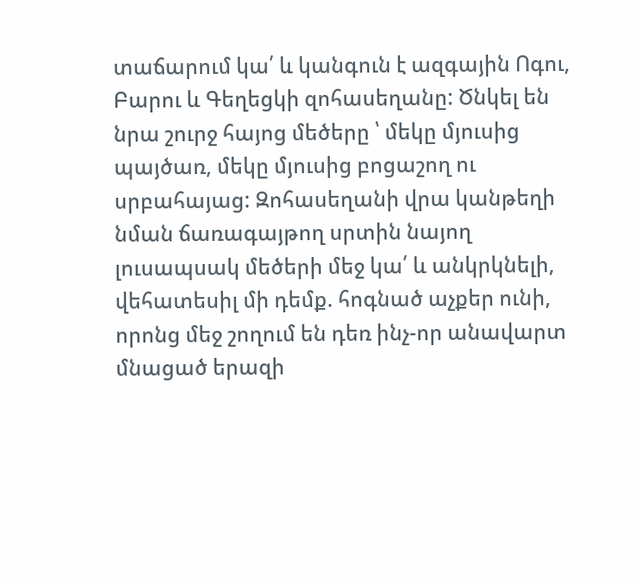տաճարում կա՛ և կանգուն է ազգային Ոգու, Բարու և Գեղեցկի զոհասեղանը: Ծնկել են նրա շուրջ հայոց մեծերը ՝ մեկը մյուսից պայծառ, մեկը մյուսից բոցաշող ու սրբահայաց: Զոհասեղանի վրա կանթեղի նման ճառագայթող սրտին նայող լուսապսակ մեծերի մեջ կա՛ և անկրկնելի, վեհատեսիլ մի դեմք. հոգնած աչքեր ունի, որոնց մեջ շողում են դեռ ինչ-որ անավարտ մնացած երազի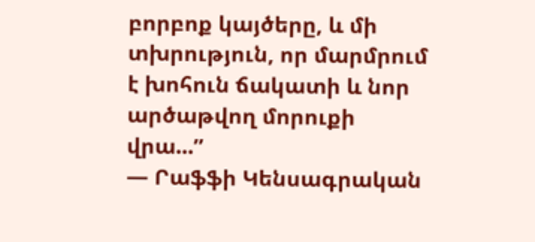բորբոք կայծերը, և մի տխրություն, որ մարմրում է խոհուն ճակատի և նոր արծաթվող մորուքի վրա...”
― Րաֆֆի Կենսագրական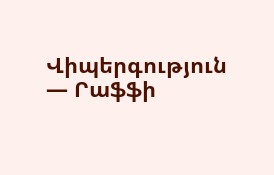Վիպերգություն
― Րաֆֆի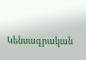Կենսագրական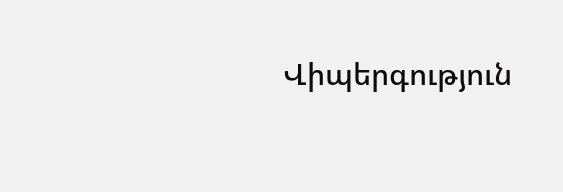Վիպերգություն